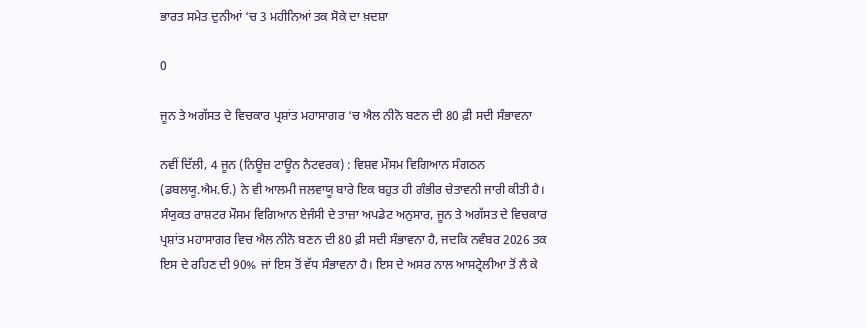ਭਾਰਤ ਸਮੇਤ ਦੁਨੀਆਂ ‘ਚ 3 ਮਹੀਨਿਆਂ ਤਕ ਸੋਕੇ ਦਾ ਖ਼ਦਸ਼ਾ

0

ਜੂਨ ਤੇ ਅਗੱਸਤ ਦੇ ਵਿਚਕਾਰ ਪ੍ਰਸ਼ਾਂਤ ਮਹਾਸਾਗਰ ‘ਚ ਐਲ ਨੀਨੋ ਬਣਨ ਦੀ 80 ਫ਼ੀ ਸਦੀ ਸੰਭਾਵਨਾ

ਨਵੀਂ ਦਿੱਲੀ, 4 ਜੂਨ (ਨਿਊਜ਼ ਟਾਊਨ ਨੈਟਵਰਕ) : ਵਿਸ਼ਵ ਮੌਸਮ ਵਿਗਿਆਨ ਸੰਗਠਨ (ਡਬਲਯੂ.ਐਮ.ਓ.) ਨੇ ਵੀ ਆਲਮੀ ਜਲਵਾਯੂ ਬਾਰੇ ਇਕ ਬਹੁਤ ਹੀ ਗੰਭੀਰ ਚੇਤਾਵਨੀ ਜਾਰੀ ਕੀਤੀ ਹੈ। ਸੰਯੁਕਤ ਰਾਸ਼ਟਰ ਮੌਸਮ ਵਿਗਿਆਨ ਏਜੰਸੀ ਦੇ ਤਾਜ਼ਾ ਅਪਡੇਟ ਅਨੁਸਾਰ, ਜੂਨ ਤੇ ਅਗੱਸਤ ਦੇ ਵਿਚਕਾਰ ਪ੍ਰਸ਼ਾਂਤ ਮਹਾਸਾਗਰ ਵਿਚ ਐਲ ਨੀਨੋ ਬਣਨ ਦੀ 80 ਫ਼ੀ ਸਦੀ ਸੰਭਾਵਨਾ ਹੈ, ਜਦਕਿ ਨਵੰਬਰ 2026 ਤਕ ਇਸ ਦੇ ਰਹਿਣ ਦੀ 90% ਜਾਂ ਇਸ ਤੋਂ ਵੱਧ ਸੰਭਾਵਨਾ ਹੈ। ਇਸ ਦੇ ਅਸਰ ਨਾਲ ਆਸਟ੍ਰੇਲੀਆ ਤੋਂ ਲੈ ਕੇ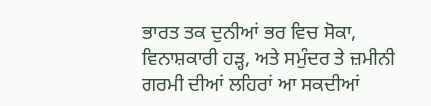ਭਾਰਤ ਤਕ ਦੁਨੀਆਂ ਭਰ ਵਿਚ ਸੋਕਾ, ਵਿਨਾਸ਼ਕਾਰੀ ਹੜ੍ਹ, ਅਤੇ ਸਮੁੰਦਰ ਤੇ ਜ਼ਮੀਨੀ ਗਰਮੀ ਦੀਆਂ ਲਹਿਰਾਂ ਆ ਸਕਦੀਆਂ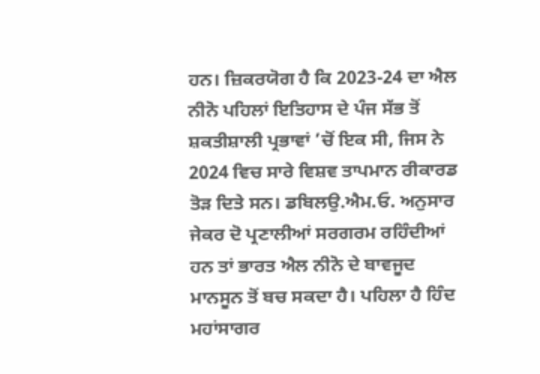ਹਨ। ਜ਼ਿਕਰਯੋਗ ਹੈ ਕਿ 2023-24 ਦਾ ਐਲ ਨੀਨੋ ਪਹਿਲਾਂ ਇਤਿਹਾਸ ਦੇ ਪੰਜ ਸੱਭ ਤੋਂ ਸ਼ਕਤੀਸ਼ਾਲੀ ਪ੍ਰਭਾਵਾਂ ’ਚੋਂ ਇਕ ਸੀ, ਜਿਸ ਨੇ 2024 ਵਿਚ ਸਾਰੇ ਵਿਸ਼ਵ ਤਾਪਮਾਨ ਰੀਕਾਰਡ ਤੋੜ ਦਿਤੇ ਸਨ। ਡਬਿਲਉ.ਐਮ.ਓ. ਅਨੁਸਾਰ ਜੇਕਰ ਦੋ ਪ੍ਰਣਾਲੀਆਂ ਸਰਗਰਮ ਰਹਿੰਦੀਆਂ ਹਨ ਤਾਂ ਭਾਰਤ ਐਲ ਨੀਨੋ ਦੇ ਬਾਵਜੂਦ ਮਾਨਸੂਨ ਤੋਂ ਬਚ ਸਕਦਾ ਹੈ। ਪਹਿਲਾ ਹੈ ਹਿੰਦ ਮਹਾਂਸਾਗਰ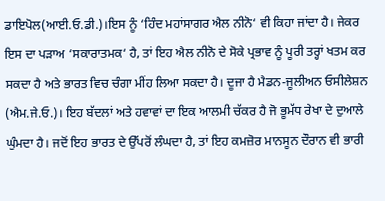ਡਾਇਪੋਲ(ਆਈ.ਓ.ਡੀ.)।ਇਸ ਨੂੰ ‘ਹਿੰਦ ਮਹਾਂਸਾਗਰ ਐਲ ਨੀਨੋ‘ ਵੀ ਕਿਹਾ ਜਾਂਦਾ ਹੈ। ਜੇਕਰ ਇਸ ਦਾ ਪੜਾਅ ‘ਸਕਾਰਾਤਮਕ‘ ਹੈ, ਤਾਂ ਇਹ ਐਲ ਨੀਨੋ ਦੇ ਸੋਕੇ ਪ੍ਰਭਾਵ ਨੂੰ ਪੂਰੀ ਤਰ੍ਹਾਂ ਖਤਮ ਕਰ ਸਕਦਾ ਹੈ ਅਤੇ ਭਾਰਤ ਵਿਚ ਚੰਗਾ ਮੀਂਹ ਲਿਆ ਸਕਦਾ ਹੈ। ਦੂਜਾ ਹੈ ਮੈਡਨ-ਜੂਲੀਅਨ ਓਸੀਲੇਸ਼ਨ (ਐਮ.ਜੇ.ਓ.)। ਇਹ ਬੱਦਲਾਂ ਅਤੇ ਹਵਾਵਾਂ ਦਾ ਇਕ ਆਲਮੀ ਚੱਕਰ ਹੈ ਜੋ ਭੂਮੱਧ ਰੇਖਾ ਦੇ ਦੁਆਲੇ ਘੁੰਮਦਾ ਹੈ। ਜਦੋਂ ਇਹ ਭਾਰਤ ਦੇ ਉੱਪਰੋਂ ਲੰਘਦਾ ਹੈ, ਤਾਂ ਇਹ ਕਮਜ਼ੋਰ ਮਾਨਸੂਨ ਦੌਰਾਨ ਵੀ ਭਾਰੀ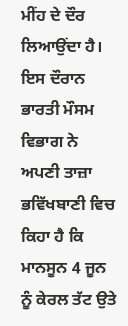ਮੀਂਹ ਦੇ ਦੌਰ ਲਿਆਉਂਦਾ ਹੈ। ਇਸ ਦੌਰਾਨ ਭਾਰਤੀ ਮੌਸਮ ਵਿਭਾਗ ਨੇ ਅਪਣੀ ਤਾਜ਼ਾ ਭਵਿੱਖਬਾਣੀ ਵਿਚ ਕਿਹਾ ਹੈ ਕਿ ਮਾਨਸੂਨ 4 ਜੂਨ ਨੂੰ ਕੇਰਲ ਤੱਟ ਉਤੇ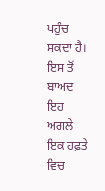ਪਹੁੰਚ ਸਕਦਾ ਹੈ। ਇਸ ਤੋਂ ਬਾਅਦ ਇਹ ਅਗਲੇ ਇਕ ਹਫ਼ਤੇ ਵਿਚ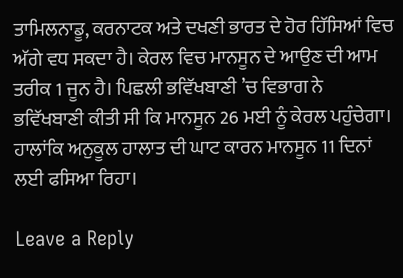ਤਾਮਿਲਨਾਡੂ, ਕਰਨਾਟਕ ਅਤੇ ਦਖਣੀ ਭਾਰਤ ਦੇ ਹੋਰ ਹਿੱਸਿਆਂ ਵਿਚ ਅੱਗੇ ਵਧ ਸਕਦਾ ਹੈ। ਕੇਰਲ ਵਿਚ ਮਾਨਸੂਨ ਦੇ ਆਉਣ ਦੀ ਆਮ ਤਰੀਕ 1 ਜੂਨ ਹੈ। ਪਿਛਲੀ ਭਵਿੱਖਬਾਣੀ ’ਚ ਵਿਭਾਗ ਨੇ ਭਵਿੱਖਬਾਣੀ ਕੀਤੀ ਸੀ ਕਿ ਮਾਨਸੂਨ 26 ਮਈ ਨੂੰ ਕੇਰਲ ਪਹੁੰਚੇਗਾ। ਹਾਲਾਂਕਿ ਅਨੁਕੂਲ ਹਾਲਾਤ ਦੀ ਘਾਟ ਕਾਰਨ ਮਾਨਸੂਨ 11 ਦਿਨਾਂ ਲਈ ਫਸਿਆ ਰਿਹਾ।

Leave a Reply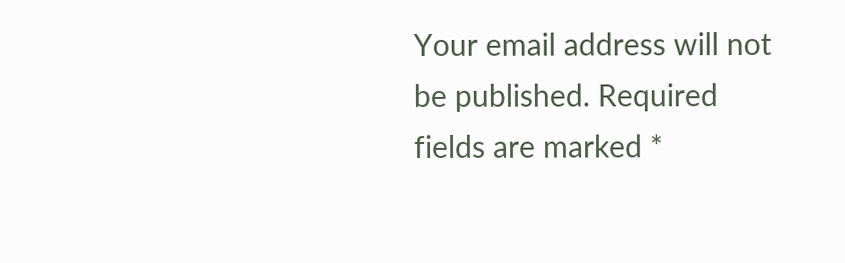Your email address will not be published. Required fields are marked *